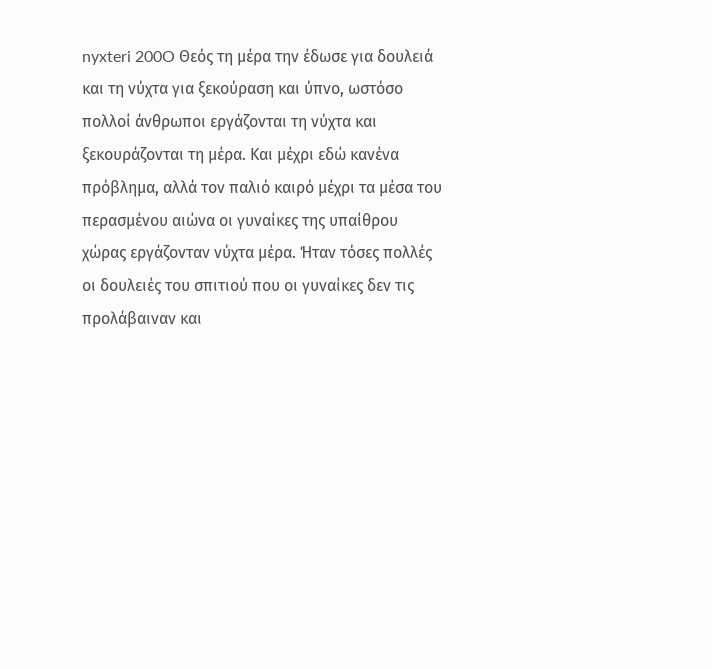nyxteri 200O Θεός τη μέρα την έδωσε για δουλειά και τη νύχτα για ξεκούραση και ύπνο, ωστόσο πολλοί άνθρωποι εργάζονται τη νύχτα και ξεκουράζονται τη μέρα. Και μέχρι εδώ κανένα πρόβλημα, αλλά τον παλιό καιρό μέχρι τα μέσα του περασμένου αιώνα οι γυναίκες της υπαίθρου χώρας εργάζονταν νύχτα μέρα. Ήταν τόσες πολλές οι δουλειές του σπιτιού που οι γυναίκες δεν τις προλάβαιναν και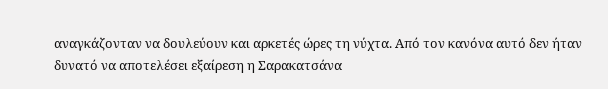αναγκάζονταν να δουλεύουν και αρκετές ώρες τη νύχτα. Από τον κανόνα αυτό δεν ήταν δυνατό να αποτελέσει εξαίρεση η Σαρακατσάνα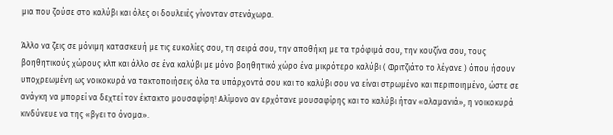μια που ζούσε στο καλύβι και όλες οι δουλειές γίνονταν στενάχωρα.

Άλλο να ζεις σε μόνιμη κατασκευή με τις ευκολίες σου, τη σειρά σου, την αποθήκη με τα τρόφιμά σου, την κουζίνα σου, τους βοηθητικούς χώρους κλπ και άλλο σε ένα καλύβι με μόνο βοηθητικό χώρο ένα μικρότερο καλύβι ( Φριτζιάτο το λέγανε ) όπου ήσουν υποχρεωμένη ως νοικοκυρά να τακτοποιήσεις όλα τα υπάρχοντά σου και το καλύβι σου να είναι στρωμένο και περιποιημένο, ώστε σε ανάγκη να μπορεί να δεχτεί τον έκτακτο μουσαφίρη! Αλίμονο αν ερχότανε μουσαφίρης και το καλύβι ήταν «αλαμανιά», η νοικοκυρά κινδύνευε να της «βγει το όνομα».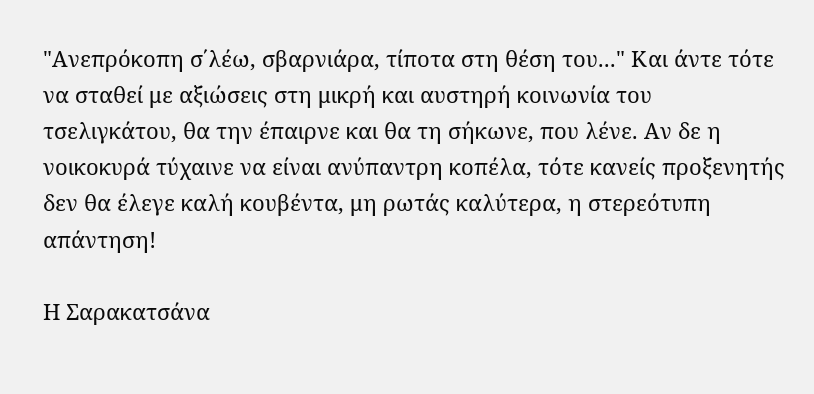"Ανεπρόκοπη σ΄λέω, σβαρνιάρα, τίποτα στη θέση του..." Και άντε τότε να σταθεί με αξιώσεις στη μικρή και αυστηρή κοινωνία του τσελιγκάτου, θα την έπαιρνε και θα τη σήκωνε, που λένε. Αν δε η νοικοκυρά τύχαινε να είναι ανύπαντρη κοπέλα, τότε κανείς προξενητής δεν θα έλεγε καλή κουβέντα, μη ρωτάς καλύτερα, η στερεότυπη απάντηση!

Η Σαρακατσάνα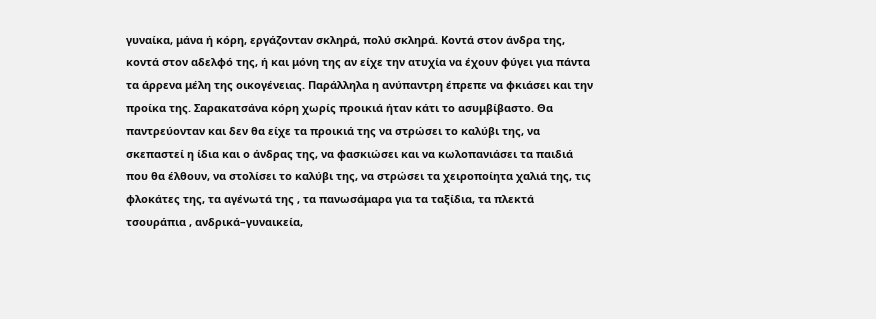γυναίκα, μάνα ή κόρη, εργάζονταν σκληρά, πολύ σκληρά. Κοντά στον άνδρα της, κοντά στον αδελφό της, ή και μόνη της αν είχε την ατυχία να έχουν φύγει για πάντα τα άρρενα μέλη της οικογένειας. Παράλληλα η ανύπαντρη έπρεπε να φκιάσει και την προίκα της. Σαρακατσάνα κόρη χωρίς προικιά ήταν κάτι το ασυμβίβαστο. Θα παντρεύονταν και δεν θα είχε τα προικιά της να στρώσει το καλύβι της, να σκεπαστεί η ίδια και ο άνδρας της, να φασκιώσει και να κωλοπανιάσει τα παιδιά που θα έλθουν, να στολίσει το καλύβι της, να στρώσει τα χειροποίητα χαλιά της, τις φλοκάτες της, τα αγένωτά της , τα πανωσάμαρα για τα ταξίδια, τα πλεκτά τσουράπια , ανδρικά–γυναικεία,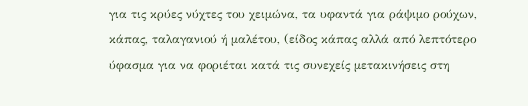για τις κρύες νύχτες του χειμώνα, τα υφαντά για ράψιμο ρούχων, κάπας, ταλαγανιού ή μαλέτου, (είδος κάπας αλλά από λεπτότερο ύφασμα για να φοριέται κατά τις συνεχείς μετακινήσεις στη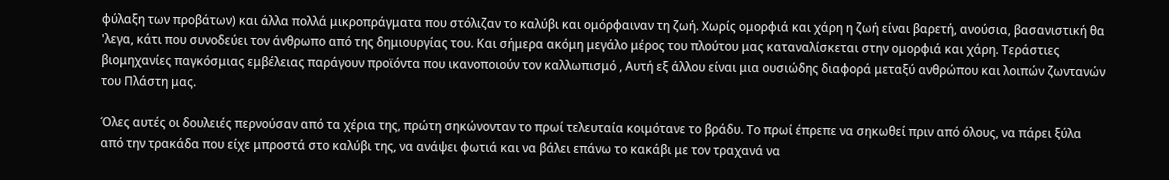φύλαξη των προβάτων) και άλλα πολλά μικροπράγματα που στόλιζαν το καλύβι και ομόρφαιναν τη ζωή. Χωρίς ομορφιά και χάρη η ζωή είναι βαρετή, ανούσια, βασανιστική θα 'λεγα, κάτι που συνοδεύει τον άνθρωπο από της δημιουργίας του. Και σήμερα ακόμη μεγάλο μέρος του πλούτου μας καταναλίσκεται στην ομορφιά και χάρη. Τεράστιες βιομηχανίες παγκόσμιας εμβέλειας παράγουν προϊόντα που ικανοποιούν τον καλλωπισμό , Αυτή εξ άλλου είναι μια ουσιώδης διαφορά μεταξύ ανθρώπου και λοιπών ζωντανών του Πλάστη μας.

Όλες αυτές οι δουλειές περνούσαν από τα χέρια της, πρώτη σηκώνονταν το πρωί τελευταία κοιμότανε το βράδυ. Το πρωί έπρεπε να σηκωθεί πριν από όλους, να πάρει ξύλα από την τρακάδα που είχε μπροστά στο καλύβι της, να ανάψει φωτιά και να βάλει επάνω το κακάβι με τον τραχανά να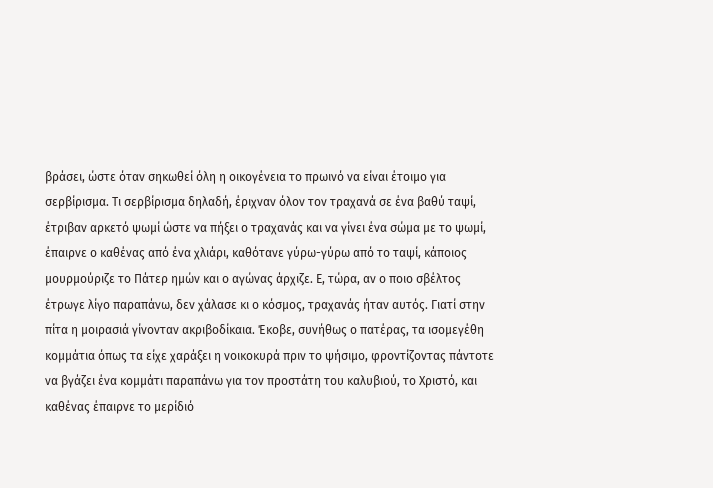βράσει, ώστε όταν σηκωθεί όλη η οικογένεια το πρωινό να είναι έτοιμο για σερβίρισμα. Τι σερβίρισμα δηλαδή, έριχναν όλον τον τραχανά σε ένα βαθύ ταψί, έτριβαν αρκετό ψωμί ώστε να πήξει ο τραχανάς και να γίνει ένα σώμα με το ψωμί, έπαιρνε ο καθένας από ένα χλιάρι, καθότανε γύρω-γύρω από το ταψί, κάποιος μουρμούριζε το Πάτερ ημών και ο αγώνας άρχιζε. Ε, τώρα, αν ο ποιο σβέλτος έτρωγε λίγο παραπάνω, δεν χάλασε κι ο κόσμος, τραχανάς ήταν αυτός. Γιατί στην πίτα η μοιρασιά γίνονταν ακριβοδίκαια. Έκοβε, συνήθως ο πατέρας, τα ισομεγέθη κομμάτια όπως τα είχε χαράξει η νοικοκυρά πριν το ψήσιμο, φροντίζοντας πάντοτε να βγάζει ένα κομμάτι παραπάνω για τον προστάτη του καλυβιού, το Χριστό, και καθένας έπαιρνε το μερίδιό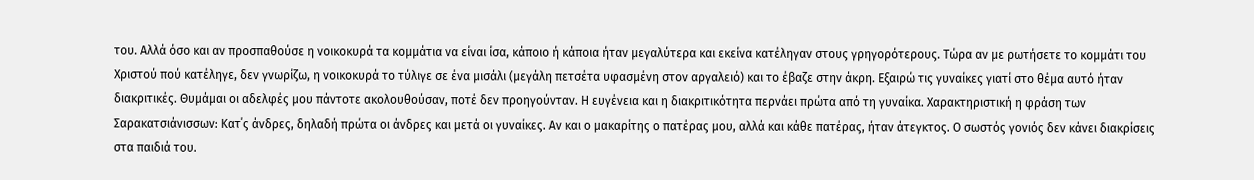του. Αλλά όσο και αν προσπαθούσε η νοικοκυρά τα κομμάτια να είναι ίσα, κάποιο ή κάποια ήταν μεγαλύτερα και εκείνα κατέληγαν στους γρηγορότερους. Τώρα αν με ρωτήσετε το κομμάτι του Χριστού πού κατέληγε, δεν γνωρίζω, η νοικοκυρά το τύλιγε σε ένα μισάλι (μεγάλη πετσέτα υφασμένη στον αργαλειό) και το έβαζε στην άκρη. Εξαιρώ τις γυναίκες γιατί στο θέμα αυτό ήταν διακριτικές. Θυμάμαι οι αδελφές μου πάντοτε ακολουθούσαν, ποτέ δεν προηγούνταν. Η ευγένεια και η διακριτικότητα περνάει πρώτα από τη γυναίκα. Χαρακτηριστική η φράση των Σαρακατσιάνισσων: Κατ΄ς άνδρες, δηλαδή πρώτα οι άνδρες και μετά οι γυναίκες. Αν και ο μακαρίτης ο πατέρας μου, αλλά και κάθε πατέρας, ήταν άτεγκτος. Ο σωστός γονιός δεν κάνει διακρίσεις στα παιδιά του.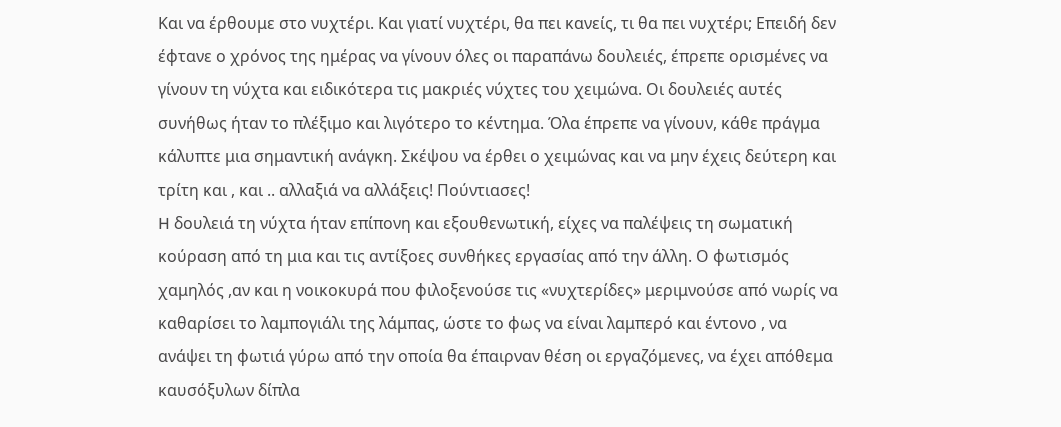Και να έρθουμε στο νυχτέρι. Και γιατί νυχτέρι, θα πει κανείς, τι θα πει νυχτέρι; Επειδή δεν έφτανε ο χρόνος της ημέρας να γίνουν όλες οι παραπάνω δουλειές, έπρεπε ορισμένες να γίνουν τη νύχτα και ειδικότερα τις μακριές νύχτες του χειμώνα. Οι δουλειές αυτές συνήθως ήταν το πλέξιμο και λιγότερο το κέντημα. Όλα έπρεπε να γίνουν, κάθε πράγμα κάλυπτε μια σημαντική ανάγκη. Σκέψου να έρθει ο χειμώνας και να μην έχεις δεύτερη και τρίτη και , και .. αλλαξιά να αλλάξεις! Πούντιασες!
H δουλειά τη νύχτα ήταν επίπονη και εξουθενωτική, είχες να παλέψεις τη σωματική κούραση από τη μια και τις αντίξοες συνθήκες εργασίας από την άλλη. Ο φωτισμός χαμηλός ,αν και η νοικοκυρά που φιλοξενούσε τις «νυχτερίδες» μεριμνούσε από νωρίς να καθαρίσει το λαμπογιάλι της λάμπας, ώστε το φως να είναι λαμπερό και έντονο , να ανάψει τη φωτιά γύρω από την οποία θα έπαιρναν θέση οι εργαζόμενες, να έχει απόθεμα καυσόξυλων δίπλα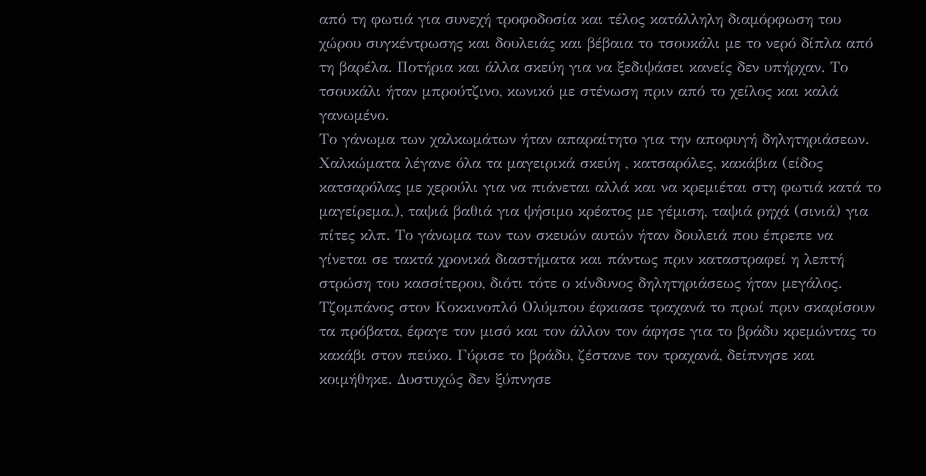από τη φωτιά για συνεχή τροφοδοσία και τέλος κατάλληλη διαμόρφωση του χώρου συγκέντρωσης και δουλειάς και βέβαια το τσουκάλι με το νερό δίπλα από τη βαρέλα. Ποτήρια και άλλα σκεύη για να ξεδιψάσει κανείς δεν υπήρχαν. Το τσουκάλι ήταν μπρούτζινο, κωνικό με στένωση πριν από το χείλος και καλά γανωμένο.
Το γάνωμα των χαλκωμάτων ήταν απαραίτητο για την αποφυγή δηλητηριάσεων. Χαλκώματα λέγανε όλα τα μαγειρικά σκεύη , κατσαρόλες, κακάβια (είδος κατσαρόλας με χερούλι για να πιάνεται αλλά και να κρεμιέται στη φωτιά κατά το μαγείρεμα.), ταψιά βαθιά για ψήσιμο κρέατος με γέμιση, ταψιά ρηχά (σινιά) για πίτες κλπ. Το γάνωμα των των σκευών αυτών ήταν δουλειά που έπρεπε να γίνεται σε τακτά χρονικά διαστήματα και πάντως πριν καταστραφεί η λεπτή στρώση του κασσίτερου, διότι τότε ο κίνδυνος δηλητηριάσεως ήταν μεγάλος. Τζομπάνος στον Κοκκινοπλό Ολύμπου έφκιασε τραχανά το πρωί πριν σκαρίσουν τα πρόβατα, έφαγε τον μισό και τον άλλον τον άφησε για το βράδυ κρεμώντας το κακάβι στον πεύκο. Γύρισε το βράδυ, ζέστανε τον τραχανά, δείπνησε και κοιμήθηκε. Δυστυχώς δεν ξύπνησε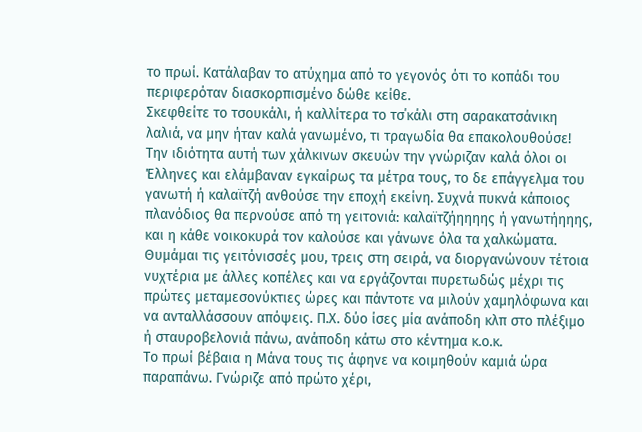το πρωί. Κατάλαβαν το ατύχημα από το γεγονός ότι το κοπάδι του περιφερόταν διασκορπισμένο δώθε κείθε.
Σκεφθείτε το τσουκάλι, ή καλλίτερα το τσ΄κάλι στη σαρακατσάνικη λαλιά, να μην ήταν καλά γανωμένο, τι τραγωδία θα επακολουθούσε!
Την ιδιότητα αυτή των χάλκινων σκευών την γνώριζαν καλά όλοι οι Έλληνες και ελάμβαναν εγκαίρως τα μέτρα τους, το δε επάγγελμα του γανωτή ή καλαϊτζή ανθούσε την εποχή εκείνη. Συχνά πυκνά κάποιος πλανόδιος θα περνούσε από τη γειτονιά: καλαϊτζήηηηης ή γανωτήηηης, και η κάθε νοικοκυρά τον καλούσε και γάνωνε όλα τα χαλκώματα.
Θυμάμαι τις γειτόνισσές μου, τρεις στη σειρά, να διοργανώνουν τέτοια νυχτέρια με άλλες κοπέλες και να εργάζονται πυρετωδώς μέχρι τις πρώτες μεταμεσονύκτιες ώρες και πάντοτε να μιλούν χαμηλόφωνα και να ανταλλάσσουν απόψεις. Π.Χ. δύο ίσες μία ανάποδη κλπ στο πλέξιμο ή σταυροβελονιά πάνω, ανάποδη κάτω στο κέντημα κ.ο.κ.
Το πρωί βέβαια η Μάνα τους τις άφηνε να κοιμηθούν καμιά ώρα παραπάνω. Γνώριζε από πρώτο χέρι,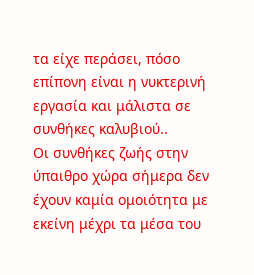τα είχε περάσει, πόσο επίπονη είναι η νυκτερινή εργασία και μάλιστα σε συνθήκες καλυβιού..
Οι συνθήκες ζωής στην ύπαιθρο χώρα σήμερα δεν έχουν καμία ομοιότητα με εκείνη μέχρι τα μέσα του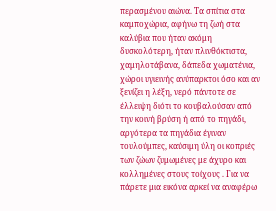περασμένου αιώνα. Τα σπίτια στα καμποχώρια, αφήνω τη ζωή στα καλύβια που ήταν ακόμη δυσκολότερη, ήταν πλινθόκτιστα, χαμηλοτάβανα, δάπεδα χωματένια, χώροι υγιεινής ανύπαρκτοι όσο και αν ξενίζει η λέξη, νερό πάντοτε σε έλλειψη διότι το κουβαλούσαν από την κοινή βρύση ή από το πηγάδι, αργότερα τα πηγάδια έγιναν τουλούμπες, καύσιμη ύλη οι κοπριές των ζώων ζυμωμένες με άχυρο και κολλημένες στους τοίχους . Για να πάρετε μια εικόνα αρκεί να αναφέρω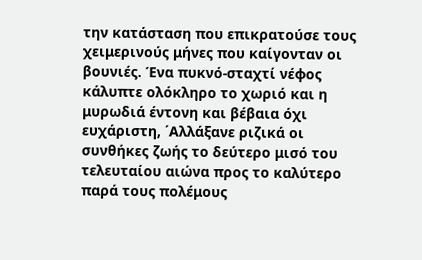την κατάσταση που επικρατούσε τους χειμερινούς μήνες που καίγονταν οι βουνιές. Ένα πυκνό-σταχτί νέφος κάλυπτε ολόκληρο το χωριό και η μυρωδιά έντονη και βέβαια όχι ευχάριστη, ΄Αλλάξανε ριζικά οι συνθήκες ζωής το δεύτερο μισό του τελευταίου αιώνα προς το καλύτερο παρά τους πολέμους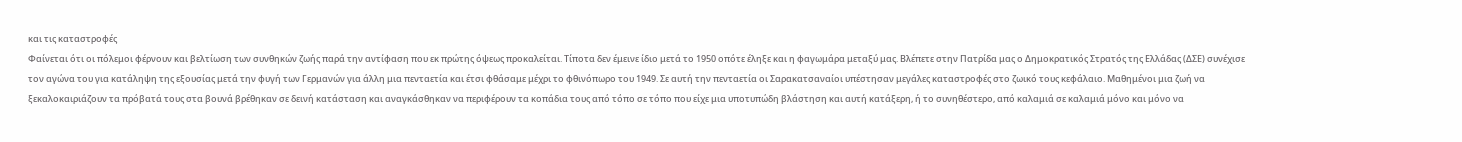και τις καταστροφές
Φαίνεται ότι οι πόλεμοι φέρνουν και βελτίωση των συνθηκών ζωής παρά την αντίφαση που εκ πρώτης όψεως προκαλείται. Τίποτα δεν έμεινε ίδιο μετά το 1950 οπότε έληξε και η φαγωμάρα μεταξύ μας. Βλέπετε στην Πατρίδα μας ο Δημοκρατικός Στρατός της Ελλάδας (ΔΣΕ) συνέχισε τον αγώνα του για κατάληψη της εξουσίας μετά την φυγή των Γερμανών για άλλη μια πενταετία και έτσι φθάσαμε μέχρι το φθινόπωρο του 1949. Σε αυτή την πενταετία οι Σαρακατσαναίοι υπέστησαν μεγάλες καταστροφές στο ζωικό τους κεφάλαιο. Μαθημένοι μια ζωή να ξεκαλοκαιριάζουν τα πρόβατά τους στα βουνά βρέθηκαν σε δεινή κατάσταση και αναγκάσθηκαν να περιφέρουν τα κοπάδια τους από τόπο σε τόπο που είχε μια υποτυπώδη βλάστηση και αυτή κατάξερη, ή το συνηθέστερο, από καλαμιά σε καλαμιά μόνο και μόνο να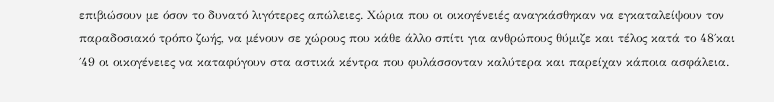επιβιώσουν με όσον το δυνατό λιγότερες απώλειες. Χώρια που οι οικογένειές αναγκάσθηκαν να εγκαταλείψουν τον παραδοσιακό τρόπο ζωής, να μένουν σε χώρους που κάθε άλλο σπίτι για ανθρώπους θύμιζε και τέλος κατά το 48΄και ΄49 οι οικογένειες να καταφύγουν στα αστικά κέντρα που φυλάσσονταν καλύτερα και παρείχαν κάποια ασφάλεια.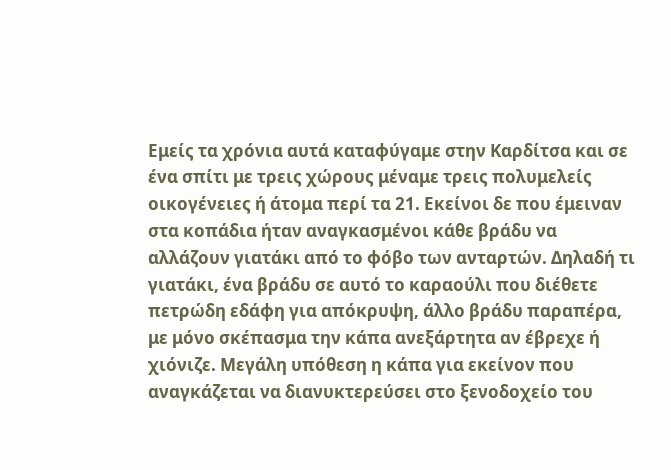Εμείς τα χρόνια αυτά καταφύγαμε στην Καρδίτσα και σε ένα σπίτι με τρεις χώρους μέναμε τρεις πολυμελείς οικογένειες ή άτομα περί τα 21. Εκείνοι δε που έμειναν στα κοπάδια ήταν αναγκασμένοι κάθε βράδυ να αλλάζουν γιατάκι από το φόβο των ανταρτών. Δηλαδή τι γιατάκι, ένα βράδυ σε αυτό το καραούλι που διέθετε πετρώδη εδάφη για απόκρυψη, άλλο βράδυ παραπέρα, με μόνο σκέπασμα την κάπα ανεξάρτητα αν έβρεχε ή χιόνιζε. Μεγάλη υπόθεση η κάπα για εκείνον που αναγκάζεται να διανυκτερεύσει στο ξενοδοχείο του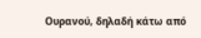Ουρανού, δηλαδή κάτω από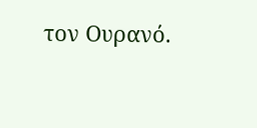τον Ουρανό.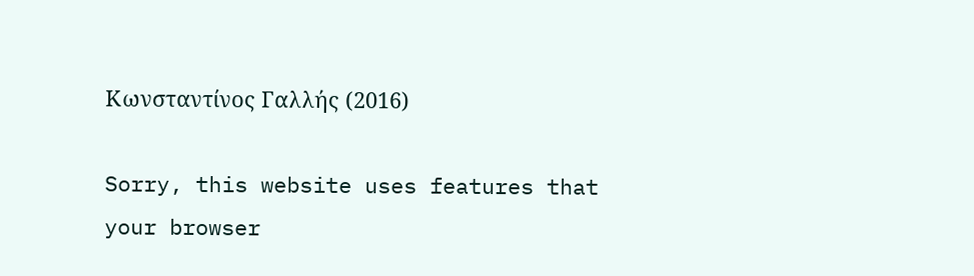Κωνσταντίνος Γαλλής (2016)

Sorry, this website uses features that your browser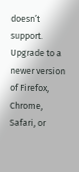doesn’t support. Upgrade to a newer version of Firefox, Chrome, Safari, or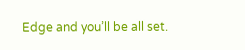Edge and you’ll be all set.